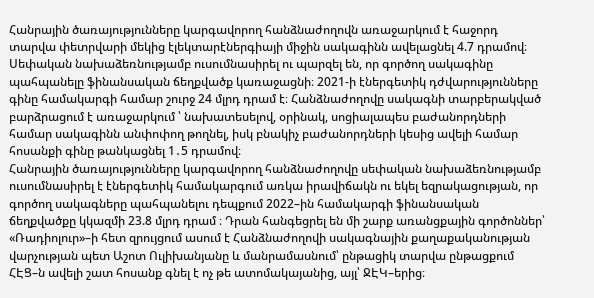Հանրային ծառայությունները կարգավորող հանձնաժողովն առաջարկում է հաջորդ տարվա փետրվարի մեկից էլեկտարէներգիայի միջին սակագինն ավելացնել 4.7 դրամով։ Սեփական նախաձեռնությամբ ուսումնասիրել ու պարզել են, որ գործող սակագինը պահպանելը ֆինանսական ճեղքվածք կառաջացնի։ 2021-ի էներգետիկ դժվարությունները գինը համակարգի համար շուրջ 24 մլրդ դրամ է։ Հանձնաժողովը սակագնի տարբերակված բարձրացում է առաջարկում ՝ նախատեսելով, օրինակ, սոցիալապես բաժանորդների համար սակագինն անփոփող թողնել, իսկ բնակիչ բաժանորդների կեսից ավելի համար հոսանքի գինը թանկացնել 1․5 դրամով։
Հանրային ծառայությունները կարգավորող հանձնաժողովը սեփական նախաձեռնությամբ ուսումնասիրել է էներգետիկ համակարգում առկա իրավիճակն ու եկել եզրակացության, որ գործող սակագները պահպանելու դեպքում 2022–ին համակարգի ֆինանսական ճեղքվածքը կկազմի 23.8 մլրդ դրամ ։ Դրան հանգեցրել են մի շարք առանցքային գործոններ՝ «Ռադիոլուր»–ի հետ զրույցում ասում է Հանձնաժողովի սակագնային քաղաքականության վարչության պետ Աշոտ Ուլիխանյանը և մանրամասնում՝ ընթացիկ տարվա ընթացքում ՀԷՑ–ն ավելի շատ հոսանք գնել է ոչ թե ատոմակայանից, այլ՝ ՋԷԿ–երից։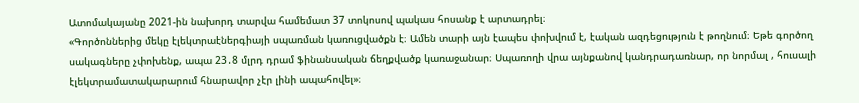Ատոմակայանը 2021-ին նախորդ տարվա համեմատ 37 տոկոսով պակաս հոսանք է արտադրել։
«Գործոններից մեկը էլեկտրաէներգիայի սպառման կառուցվածքն է։ Ամեն տարի այն էապես փոխվում է, էական ազդեցություն է թողնում։ Եթե գործող սակագները չփոխենք, ապա 23․8 մլրդ դրամ ֆինանսական ճեղքվածք կառաջանար։ Սպառողի վրա այնքանով կանդրադառնար, որ նորմալ , հուսալի էլեկտրամատակարարում հնարավոր չէր լինի ապահովել»։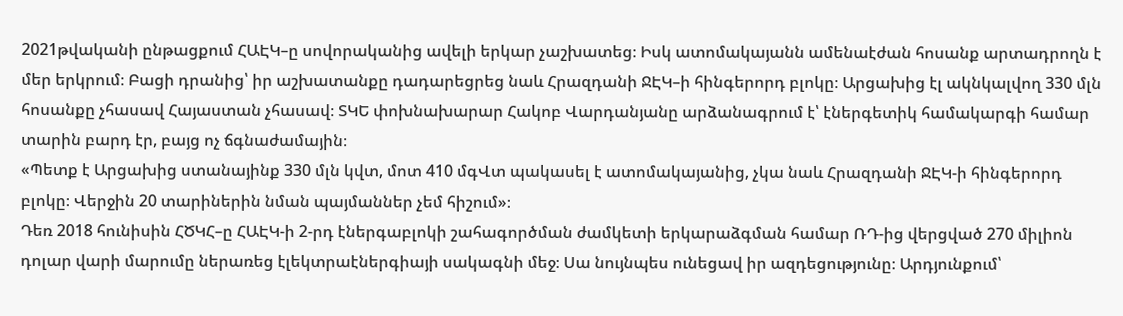2021թվականի ընթացքում ՀԱԷԿ–ը սովորականից ավելի երկար չաշխատեց։ Իսկ ատոմակայանն ամենաէժան հոսանք արտադրողն է մեր երկրում։ Բացի դրանից՝ իր աշխատանքը դադարեցրեց նաև Հրազդանի ՋԷԿ–ի հինգերորդ բլոկը։ Արցախից էլ ակնկալվող 330 մլն հոսանքը չհասավ Հայաստան չհասավ։ ՏԿԵ փոխնախարար Հակոբ Վարդանյանը արձանագրում է՝ էներգետիկ համակարգի համար տարին բարդ էր, բայց ոչ ճգնաժամային։
«Պետք է Արցախից ստանայինք 330 մլն կվտ, մոտ 410 մգՎտ պակասել է ատոմակայանից, չկա նաև Հրազդանի ՋԷԿ-ի հինգերորդ բլոկը։ Վերջին 20 տարիներին նման պայմաններ չեմ հիշում»։
Դեռ 2018 հունիսին ՀԾԿՀ–ը ՀԱԷԿ-ի 2-րդ էներգաբլոկի շահագործման ժամկետի երկարաձգման համար ՌԴ-ից վերցված 270 միլիոն դոլար վարի մարումը ներառեց էլեկտրաէներգիայի սակագնի մեջ։ Սա նույնպես ունեցավ իր ազդեցությունը։ Արդյունքում՝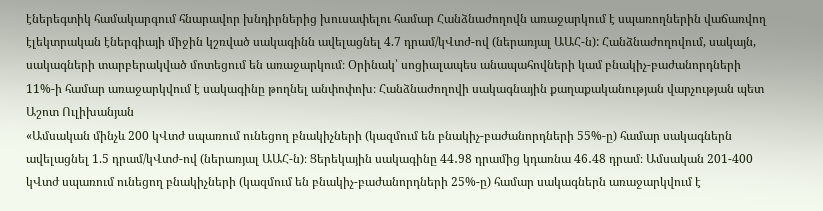էներեգտիկ համակարգում հնարավոր խնդիրներից խուսափելու համար Հանձնաժողովն առաջարկում է սպառողներին վաճառվող էլեկտրական էներգիայի միջին կշռված սակագինն ավելացնել 4.7 դրամ/կՎտժ-ով (ներառյալ ԱԱՀ-ն): Հանձնաժողովում, սակայն, սակագների տարբերակված մոտեցում են առաջարկում։ Օրինակ՝ սոցիալապես անապահովների կամ բնակիչ-բաժանորդների 11%-ի համար առաջարկվում է սակագինը թողնել անփոփոխ։ Հանձնաժողովի սակագնային քաղաքականության վարչության պետ Աշոտ Ուլիխանյան
«Ամսական մինչև 200 կՎտժ սպառում ունեցող բնակիչների (կազմում են բնակիչ-բաժանորդների 55%-ը) համար սակագներն ավելացնել 1.5 դրամ/կՎտժ-ով (ներառյալ ԱԱՀ-ն)։ Ցերեկային սակագինը 44․98 դրամից կդառնա 46․48 դրամ։ Ամսական 201-400 կՎտժ սպառում ունեցող բնակիչների (կազմում են բնակիչ-բաժանորդների 25%-ը) համար սակագներն առաջարկվում է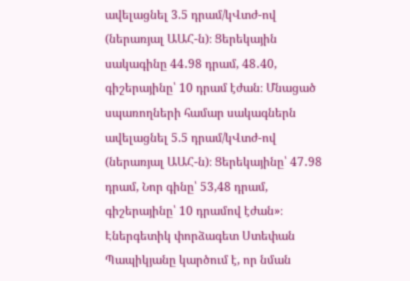ավելացնել 3.5 դրամ/կՎտժ-ով (ներառյալ ԱԱՀ-ն)։ Ցերեկային սակագինը 44․98 դրամ, 48․40, գիշերայինը՝ 10 դրամ էժան։ Մնացած սպառողների համար սակագներն ավելացնել 5.5 դրամ/կՎտժ-ով (ներառյալ ԱԱՀ-ն)։ Ցերեկայինը՝ 47․98 դրամ, Նոր գինը՝ 53,48 դրամ, գիշերայինը՝ 10 դրամով էժան»։
Էներգետիկ փորձագետ Ստեփան Պապիկյանը կարծում է, որ նման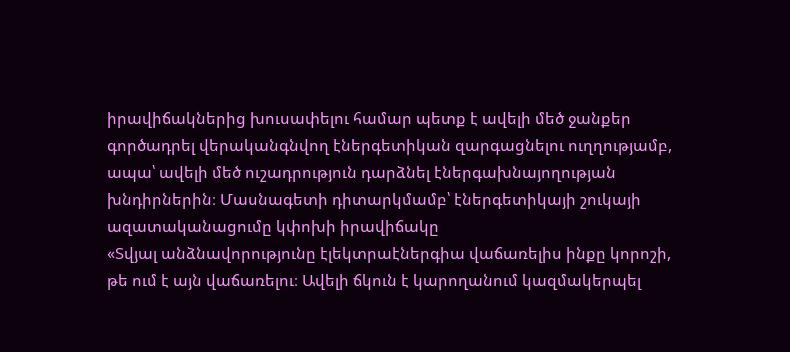իրավիճակներից խուսափելու համար պետք է ավելի մեծ ջանքեր գործադրել վերականգնվող էներգետիկան զարգացնելու ուղղությամբ, ապա՝ ավելի մեծ ուշադրություն դարձնել էներգախնայողության խնդիրներին։ Մասնագետի դիտարկմամբ՝ էներգետիկայի շուկայի ազատականացումը կփոխի իրավիճակը
«Տվյալ անձնավորությունը էլեկտրաէներգիա վաճառելիս ինքը կորոշի, թե ում է այն վաճառելու։ Ավելի ճկուն է կարողանում կազմակերպել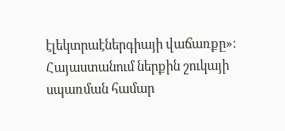էլեկտրաէներգիայի վաճառքը»։
Հայաստանում ներքին շուկայի սպառման համար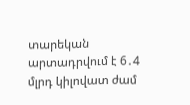տարեկան արտադրվում է 6․4 մլրդ կիլովատ ժամ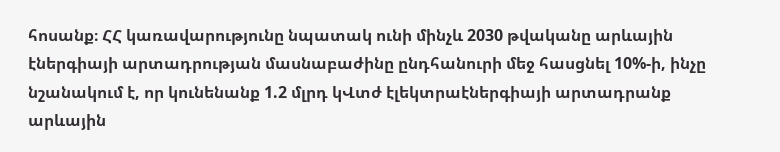հոսանք։ ՀՀ կառավարությունը նպատակ ունի մինչև 2030 թվականը արևային էներգիայի արտադրության մասնաբաժինը ընդհանուրի մեջ հասցնել 10%-ի, ինչը նշանակում է, որ կունենանք 1.2 մլրդ կՎտժ էլեկտրաէներգիայի արտադրանք արևային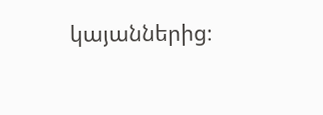կայաններից։